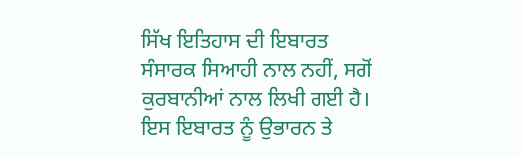ਸਿੱਖ ਇਤਿਹਾਸ ਦੀ ਇਬਾਰਤ ਸੰਸਾਰਕ ਸਿਆਹੀ ਨਾਲ ਨਹੀਂ, ਸਗੋਂ ਕੁਰਬਾਨੀਆਂ ਨਾਲ ਲਿਖੀ ਗਈ ਹੈ। ਇਸ ਇਬਾਰਤ ਨੂੰ ਉਭਾਰਨ ਤੇ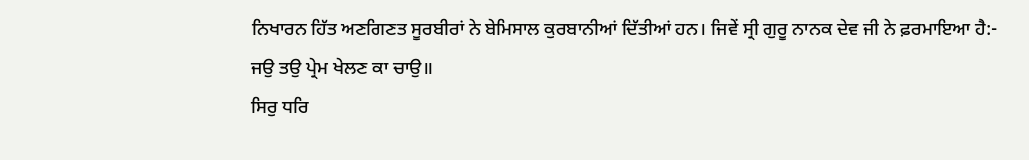ਨਿਖਾਰਨ ਹਿੱਤ ਅਣਗਿਣਤ ਸੂਰਬੀਰਾਂ ਨੇ ਬੇਮਿਸਾਲ ਕੁਰਬਾਨੀਆਂ ਦਿੱਤੀਆਂ ਹਨ। ਜਿਵੇਂ ਸ੍ਰੀ ਗੁਰੂ ਨਾਨਕ ਦੇਵ ਜੀ ਨੇ ਫ਼ਰਮਾਇਆ ਹੈ:-
ਜਉ ਤਉ ਪ੍ਰੇਮ ਖੇਲਣ ਕਾ ਚਾਉ॥
ਸਿਰੁ ਧਰਿ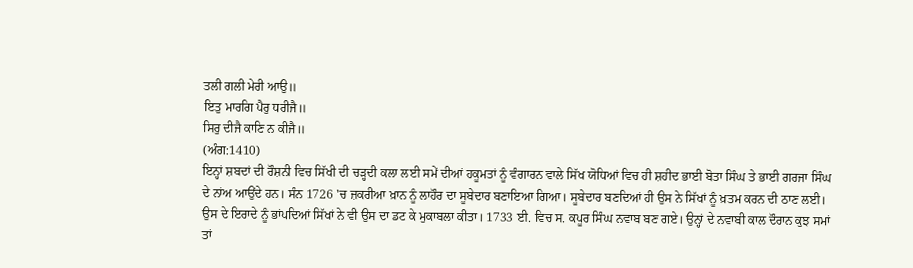ਤਲੀ ਗਲੀ ਮੇਰੀ ਆਉ॥
ਇਤੁ ਮਾਰਗਿ ਪੈਰੁ ਧਰੀਜੈ॥
ਸਿਰੁ ਦੀਜੈ ਕਾਣਿ ਨ ਕੀਜੈ॥
(ਅੰਗ:1410)
ਇਨ੍ਹਾਂ ਸ਼ਬਦਾਂ ਦੀ ਰੌਸ਼ਨੀ ਵਿਚ ਸਿੱਖੀ ਦੀ ਚੜ੍ਹਦੀ ਕਲਾ ਲਈ ਸਮੇਂ ਦੀਆਂ ਹਕੂਮਤਾਂ ਨੂੰ ਵੰਗਾਰਨ ਵਾਲੇ ਸਿੱਖ ਯੋਧਿਆਂ ਵਿਚ ਹੀ ਸ਼ਹੀਦ ਭਾਈ ਬੋਤਾ ਸਿੰਘ ਤੇ ਭਾਈ ਗਰਜਾ ਸਿੰਘ ਦੇ ਨਾਂਅ ਆਉਂਦੇ ਹਨ। ਸੰਨ 1726 'ਚ ਜ਼ਕਰੀਆ ਖ਼ਾਨ ਨੂੰ ਲਾਹੌਰ ਦਾ ਸੂਬੇਦਾਰ ਬਣਾਇਆ ਗਿਆ। ਸੂਬੇਦਾਰ ਬਣਦਿਆਂ ਹੀ ਉਸ ਨੇ ਸਿੱਖਾਂ ਨੂੰ ਖ਼ਤਮ ਕਰਨ ਦੀ ਠਾਣ ਲਈ। ਉਸ ਦੇ ਇਰਾਦੇ ਨੂੰ ਭਾਂਪਦਿਆਂ ਸਿੱਖਾਂ ਨੇ ਵੀ ਉਸ ਦਾ ਡਟ ਕੇ ਮੁਕਾਬਲਾ ਕੀਤਾ। 1733 ਈ. ਵਿਚ ਸ. ਕਪੂਰ ਸਿੰਘ ਨਵਾਬ ਬਣ ਗਏ। ਉਨ੍ਹਾਂ ਦੇ ਨਵਾਬੀ ਕਾਲ ਦੌਰਾਨ ਕੁਝ ਸਮਾਂ ਤਾਂ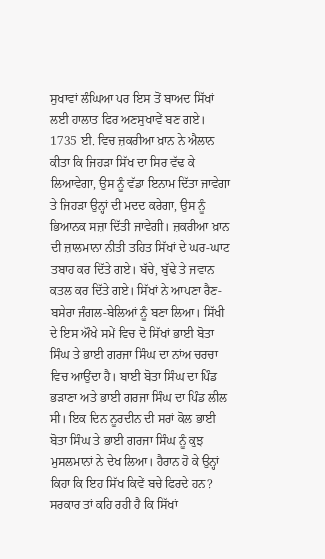ਸੁਖਾਵਾਂ ਲੰਘਿਆ ਪਰ ਇਸ ਤੋਂ ਬਾਅਦ ਸਿੱਖਾਂ ਲਈ ਹਾਲਾਤ ਫਿਰ ਅਣਸੁਖਾਵੇਂ ਬਣ ਗਏ। 1735 ਈ. ਵਿਚ ਜ਼ਕਰੀਆ ਖ਼ਾਨ ਨੇ ਐਲਾਨ ਕੀਤਾ ਕਿ ਜਿਹੜਾ ਸਿੱਖ ਦਾ ਸਿਰ ਵੱਢ ਕੇ ਲਿਆਵੇਗਾ, ਉਸ ਨੂੰ ਵੱਡਾ ਇਨਾਮ ਦਿੱਤਾ ਜਾਵੇਗਾ ਤੇ ਜਿਹੜਾ ਉਨ੍ਹਾਂ ਦੀ ਮਦਦ ਕਰੇਗਾ, ਉਸ ਨੂੰ ਭਿਆਨਕ ਸਜ਼ਾ ਦਿੱਤੀ ਜਾਵੇਗੀ। ਜ਼ਕਰੀਆ ਖ਼ਾਨ ਦੀ ਜ਼ਾਲਮਾਨਾ ਨੀਤੀ ਤਹਿਤ ਸਿੱਖਾਂ ਦੇ ਘਰ-ਘਾਟ ਤਬਾਹ ਕਰ ਦਿੱਤੇ ਗਏ। ਬੱਚੇ, ਬੁੱਢੇ ਤੇ ਜਵਾਨ ਕਤਲ ਕਰ ਦਿੱਤੇ ਗਏ। ਸਿੱਖਾਂ ਨੇ ਆਪਣਾ ਰੈਣ-ਬਸੇਰਾ ਜੰਗਲ-ਬੇਲਿਆਂ ਨੂੰ ਬਣਾ ਲਿਆ। ਸਿੱਖੀ ਦੇ ਇਸ ਔਖੇ ਸਮੇਂ ਵਿਚ ਦੋ ਸਿੱਖਾਂ ਭਾਈ ਬੋਤਾ ਸਿੰਘ ਤੇ ਭਾਈ ਗਰਜਾ ਸਿੰਘ ਦਾ ਨਾਂਅ ਚਰਚਾ ਵਿਚ ਆਉਂਦਾ ਹੈ। ਬਾਈ ਬੋਤਾ ਸਿੰਘ ਦਾ ਪਿੰਡ ਭੜਾਣਾ ਅਤੇ ਭਾਈ ਗਰਜਾ ਸਿੰਘ ਦਾ ਪਿੰਡ ਲੀਲ ਸੀ। ਇਕ ਦਿਨ ਨੂਰਦੀਨ ਦੀ ਸਰਾਂ ਕੋਲ ਭਾਈ ਬੋਤਾ ਸਿੰਘ ਤੇ ਭਾਈ ਗਰਜਾ ਸਿੰਘ ਨੂੰ ਕੁਝ ਮੁਸਲਮਾਨਾਂ ਨੇ ਦੇਖ ਲਿਆ। ਹੈਰਾਨ ਹੋ ਕੇ ਉਨ੍ਹਾਂ ਕਿਹਾ ਕਿ ਇਹ ਸਿੱਖ ਕਿਵੇਂ ਬਚੇ ਫਿਰਦੇ ਹਨ? ਸਰਕਾਰ ਤਾਂ ਕਹਿ ਰਹੀ ਹੈ ਕਿ ਸਿੱਖਾਂ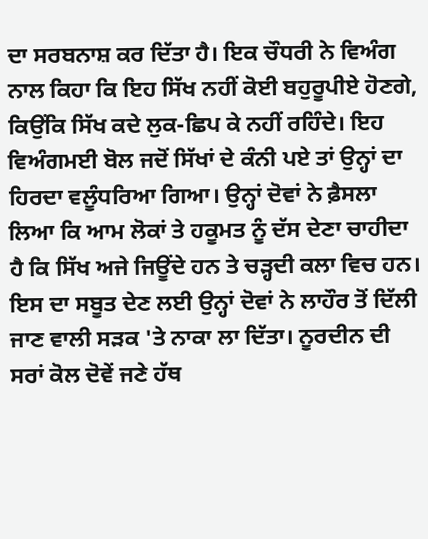ਦਾ ਸਰਬਨਾਸ਼ ਕਰ ਦਿੱਤਾ ਹੈ। ਇਕ ਚੌਧਰੀ ਨੇ ਵਿਅੰਗ ਨਾਲ ਕਿਹਾ ਕਿ ਇਹ ਸਿੱਖ ਨਹੀਂ ਕੋਈ ਬਹੁਰੂਪੀਏ ਹੋਣਗੇ, ਕਿਉਂਕਿ ਸਿੱਖ ਕਦੇ ਲੁਕ-ਛਿਪ ਕੇ ਨਹੀਂ ਰਹਿੰਦੇ। ਇਹ ਵਿਅੰਗਮਈ ਬੋਲ ਜਦੋਂ ਸਿੱਖਾਂ ਦੇ ਕੰਨੀ ਪਏ ਤਾਂ ਉਨ੍ਹਾਂ ਦਾ ਹਿਰਦਾ ਵਲੂੰਧਰਿਆ ਗਿਆ। ਉਨ੍ਹਾਂ ਦੋਵਾਂ ਨੇ ਫ਼ੈਸਲਾ ਲਿਆ ਕਿ ਆਮ ਲੋਕਾਂ ਤੇ ਹਕੂਮਤ ਨੂੰ ਦੱਸ ਦੇਣਾ ਚਾਹੀਦਾ ਹੈ ਕਿ ਸਿੱਖ ਅਜੇ ਜਿਊਂਦੇ ਹਨ ਤੇ ਚੜ੍ਹਦੀ ਕਲਾ ਵਿਚ ਹਨ। ਇਸ ਦਾ ਸਬੂਤ ਦੇਣ ਲਈ ਉਨ੍ਹਾਂ ਦੋਵਾਂ ਨੇ ਲਾਹੌਰ ਤੋਂ ਦਿੱਲੀ ਜਾਣ ਵਾਲੀ ਸੜਕ 'ਤੇ ਨਾਕਾ ਲਾ ਦਿੱਤਾ। ਨੂਰਦੀਨ ਦੀ ਸਰਾਂ ਕੋਲ ਦੋਵੇਂ ਜਣੇ ਹੱਥ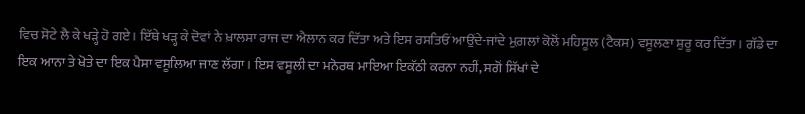ਵਿਚ ਸੋਟੇ ਲੈ ਕੇ ਖੜ੍ਹੇ ਹੋ ਗਏ। ਇੱਥੇ ਖੜ੍ਹ ਕੇ ਦੋਵਾਂ ਨੇ ਖ਼ਾਲਸਾ ਰਾਜ ਦਾ ਐਲਾਨ ਕਰ ਦਿੱਤਾ ਅਤੇ ਇਸ ਰਸਤਿਓਂ ਆਉਂਦੇ-ਜਾਂਦੇ ਮੁਗ਼ਲਾਂ ਕੋਲੋਂ ਮਹਿਸੂਲ (ਟੈਕਸ) ਵਸੂਲਣਾ ਸ਼ੁਰੂ ਕਰ ਦਿੱਤਾ। ਗੱਡੇ ਦਾ ਇਕ ਆਨਾ ਤੇ ਖੋਤੇ ਦਾ ਇਕ ਪੈਸਾ ਵਸੂਲਿਆ ਜਾਣ ਲੱਗਾ। ਇਸ ਵਸੂਲੀ ਦਾ ਮਨੋਰਥ ਮਾਇਆ ਇਕੱਠੀ ਕਰਨਾ ਨਹੀਂ, ਸਗੋਂ ਸਿੱਖਾਂ ਦੇ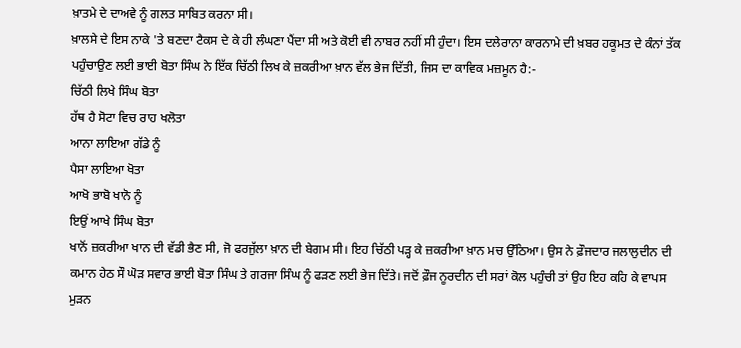ਖ਼ਾਤਮੇ ਦੇ ਦਾਅਵੇ ਨੂੰ ਗਲਤ ਸਾਬਿਤ ਕਰਨਾ ਸੀ।
ਖ਼ਾਲਸੇ ਦੇ ਇਸ ਨਾਕੇ 'ਤੇ ਬਣਦਾ ਟੈਕਸ ਦੇ ਕੇ ਹੀ ਲੰਘਣਾ ਪੈਂਦਾ ਸੀ ਅਤੇ ਕੋਈ ਵੀ ਨਾਬਰ ਨਹੀਂ ਸੀ ਹੁੰਦਾ। ਇਸ ਦਲੇਰਾਨਾ ਕਾਰਨਾਮੇ ਦੀ ਖ਼ਬਰ ਹਕੂਮਤ ਦੇ ਕੰਨਾਂ ਤੱਕ ਪਹੁੰਚਾਉਣ ਲਈ ਭਾਈ ਬੋਤਾ ਸਿੰਘ ਨੇ ਇੱਕ ਚਿੱਠੀ ਲਿਖ ਕੇ ਜ਼ਕਰੀਆ ਖ਼ਾਨ ਵੱਲ ਭੇਜ ਦਿੱਤੀ, ਜਿਸ ਦਾ ਕਾਵਿਕ ਮਜ਼ਮੂਨ ਹੈ:-
ਚਿੱਠੀ ਲਿਖੇ ਸਿੰਘ ਬੋਤਾ
ਹੱਥ ਹੈ ਸੋਟਾ ਵਿਚ ਰਾਹ ਖਲੋਤਾ
ਆਨਾ ਲਾਇਆ ਗੱਡੇ ਨੂੰ
ਪੈਸਾ ਲਾਇਆ ਖੋਤਾ
ਆਖੋ ਭਾਬੋ ਖਾਨੋ ਨੂੰ
ਇਉਂ ਆਖੇ ਸਿੰਘ ਬੋਤਾ
ਖਾਨੋਂ ਜ਼ਕਰੀਆ ਖਾਨ ਦੀ ਵੱਡੀ ਭੈਣ ਸੀ, ਜੋ ਫਰਜੁੱਲਾ ਖ਼ਾਨ ਦੀ ਬੇਗਮ ਸੀ। ਇਹ ਚਿੱਠੀ ਪੜ੍ਹ ਕੇ ਜ਼ਕਰੀਆ ਖ਼ਾਨ ਮਚ ਉੱਠਿਆ। ਉਸ ਨੇ ਫ਼ੌਜਦਾਰ ਜਲਾਲੁਦੀਨ ਦੀ ਕਮਾਨ ਹੇਠ ਸੌ ਘੋੜ ਸਵਾਰ ਭਾਈ ਬੋਤਾ ਸਿੰਘ ਤੇ ਗਰਜਾ ਸਿੰਘ ਨੂੰ ਫੜਣ ਲਈ ਭੇਜ ਦਿੱਤੇ। ਜਦੋਂ ਫ਼ੌਜ ਨੂਰਦੀਨ ਦੀ ਸਰਾਂ ਕੋਲ ਪਹੁੰਚੀ ਤਾਂ ਉਹ ਇਹ ਕਹਿ ਕੇ ਵਾਪਸ ਮੁੜਨ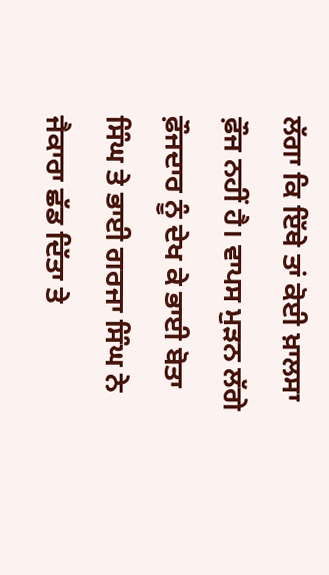ਲੱਗਾ ਕਿ ਇੱਥੇ ਤਾਂ ਕੋਈ ਖ਼ਾਲਸਾ ਫ਼ੌਜ ਨਹੀਂ ਹੈ। ਵਾਪਸ ਮੁੜਨ ਲੱਗੇ ਫ਼ੌਜਦਾਰ ਨੂੰ ਦੇਖ ਕੇ ਭਾਈ ਬੋਤਾ ਸਿੰਘ ਤੇ ਭਾਈ ਗਰਜਾ ਸਿੰਘ ਨੇ ਜੈਕਾਰਾ ਛੱਡ ਦਿੱਤਾ ਤੇ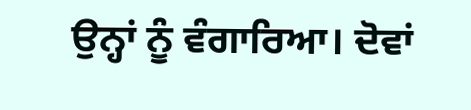ਉਨ੍ਹਾਂ ਨੂੰ ਵੰਗਾਰਿਆ। ਦੋਵਾਂ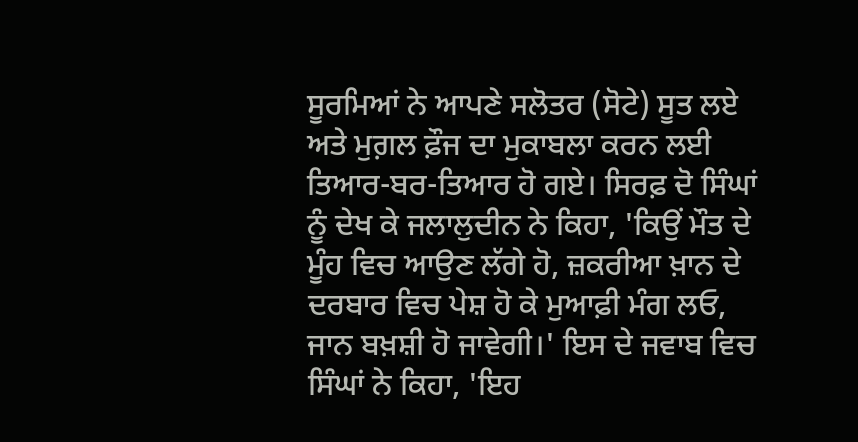ਸੂਰਮਿਆਂ ਨੇ ਆਪਣੇ ਸਲੋਤਰ (ਸੋਟੇ) ਸੂਤ ਲਏ ਅਤੇ ਮੁਗ਼ਲ ਫ਼ੌਜ ਦਾ ਮੁਕਾਬਲਾ ਕਰਨ ਲਈ ਤਿਆਰ-ਬਰ-ਤਿਆਰ ਹੋ ਗਏ। ਸਿਰਫ਼ ਦੋ ਸਿੰਘਾਂ ਨੂੰ ਦੇਖ ਕੇ ਜਲਾਲੁਦੀਨ ਨੇ ਕਿਹਾ, 'ਕਿਉਂ ਮੌਤ ਦੇ ਮੂੰਹ ਵਿਚ ਆਉਣ ਲੱਗੇ ਹੋ, ਜ਼ਕਰੀਆ ਖ਼ਾਨ ਦੇ ਦਰਬਾਰ ਵਿਚ ਪੇਸ਼ ਹੋ ਕੇ ਮੁਆਫ਼ੀ ਮੰਗ ਲਓ, ਜਾਨ ਬਖ਼ਸ਼ੀ ਹੋ ਜਾਵੇਗੀ।' ਇਸ ਦੇ ਜਵਾਬ ਵਿਚ ਸਿੰਘਾਂ ਨੇ ਕਿਹਾ, 'ਇਹ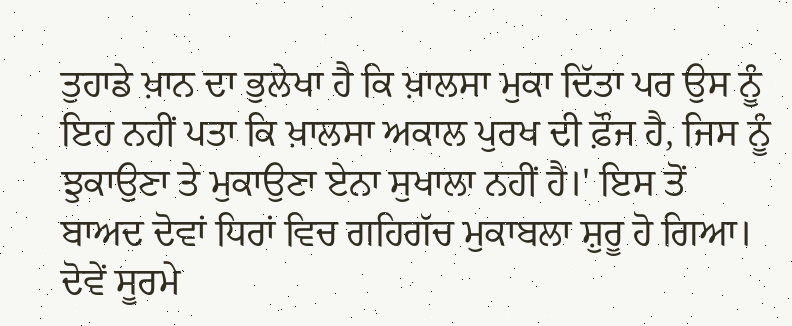ਤੁਹਾਡੇ ਖ਼ਾਨ ਦਾ ਭੁਲੇਖਾ ਹੈ ਕਿ ਖ਼ਾਲਸਾ ਮੁਕਾ ਦਿੱਤਾ ਪਰ ਉਸ ਨੂੰ ਇਹ ਨਹੀਂ ਪਤਾ ਕਿ ਖ਼ਾਲਸਾ ਅਕਾਲ ਪੁਰਖ ਦੀ ਫ਼ੌਜ ਹੈ, ਜਿਸ ਨੂੰ ਝੁਕਾਉਣਾ ਤੇ ਮੁਕਾਉਣਾ ਏਨਾ ਸੁਖਾਲਾ ਨਹੀਂ ਹੈ।' ਇਸ ਤੋਂ ਬਾਅਦ ਦੋਵਾਂ ਧਿਰਾਂ ਵਿਚ ਗਹਿਗੱਚ ਮੁਕਾਬਲਾ ਸ਼ੁਰੂ ਹੋ ਗਿਆ। ਦੋਵੇਂ ਸੂਰਮੇ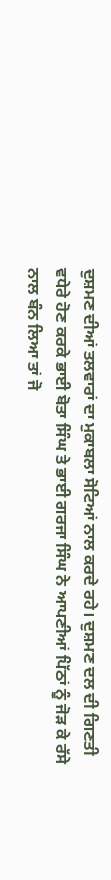ਦੁਸ਼ਮਣ ਦੀਆਂ ਤਲਵਾਰਾਂ ਦਾ ਮੁਕਾਬਲਾ ਸੋਟਿਆਂ ਨਾਲ ਕਰਦੇ ਰਹੇ। ਦੁਸ਼ਮਣ ਦਲ ਦੀ ਗਿਣਤੀ ਵਧੇਰੇ ਹੋਣ ਕਰਕੇ ਭਾਈ ਬੋਤਾ ਸਿੰਘ ਤੇ ਭਾਈ ਗਰਜਾ ਸਿੰਘ ਨੇ ਆਪਣੀਆਂ ਪਿੱਠਾਂ ਨੂੰ ਜੋੜ ਕੇ ਰੱਸੇ ਨਾਲ ਬੰਨ ਲਿਆ ਤਾਂ ਜੋ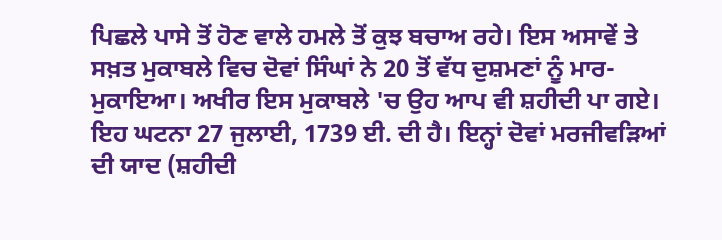ਪਿਛਲੇ ਪਾਸੇ ਤੋਂ ਹੋਣ ਵਾਲੇ ਹਮਲੇ ਤੋਂ ਕੁਝ ਬਚਾਅ ਰਹੇ। ਇਸ ਅਸਾਵੇਂ ਤੇ ਸਖ਼ਤ ਮੁਕਾਬਲੇ ਵਿਚ ਦੋਵਾਂ ਸਿੰਘਾਂ ਨੇ 20 ਤੋਂ ਵੱਧ ਦੁਸ਼ਮਣਾਂ ਨੂੰ ਮਾਰ-ਮੁਕਾਇਆ। ਅਖੀਰ ਇਸ ਮੁਕਾਬਲੇ 'ਚ ਉਹ ਆਪ ਵੀ ਸ਼ਹੀਦੀ ਪਾ ਗਏ। ਇਹ ਘਟਨਾ 27 ਜੁਲਾਈ, 1739 ਈ. ਦੀ ਹੈ। ਇਨ੍ਹਾਂ ਦੋਵਾਂ ਮਰਜੀਵੜਿਆਂ ਦੀ ਯਾਦ (ਸ਼ਹੀਦੀ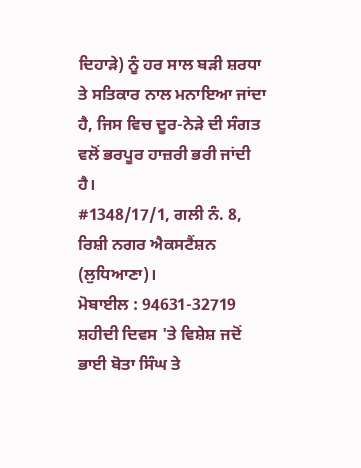ਦਿਹਾੜੇ) ਨੂੰ ਹਰ ਸਾਲ ਬੜੀ ਸ਼ਰਧਾ ਤੇ ਸਤਿਕਾਰ ਨਾਲ ਮਨਾਇਆ ਜਾਂਦਾ ਹੈ, ਜਿਸ ਵਿਚ ਦੂਰ-ਨੇੜੇ ਦੀ ਸੰਗਤ ਵਲੋਂ ਭਰਪੂਰ ਹਾਜ਼ਰੀ ਭਰੀ ਜਾਂਦੀ ਹੈ।
#1348/17/1, ਗਲੀ ਨੰ. 8, ਰਿਸ਼ੀ ਨਗਰ ਐਕਸਟੈਂਸ਼ਨ (ਲੁਧਿਆਣਾ)।
ਮੋਬਾਈਲ : 94631-32719
ਸ਼ਹੀਦੀ ਦਿਵਸ 'ਤੇ ਵਿਸ਼ੇਸ਼ ਜਦੋਂ ਭਾਈ ਬੋਤਾ ਸਿੰਘ ਤੇ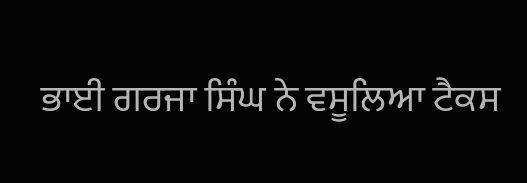ਭਾਈ ਗਰਜਾ ਸਿੰਘ ਨੇ ਵਸੂਲਿਆ ਟੈਕਸ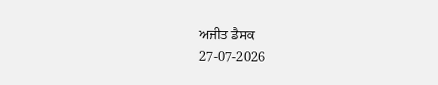ਅਜੀਤ ਡੈਸਕ
27-07-2026